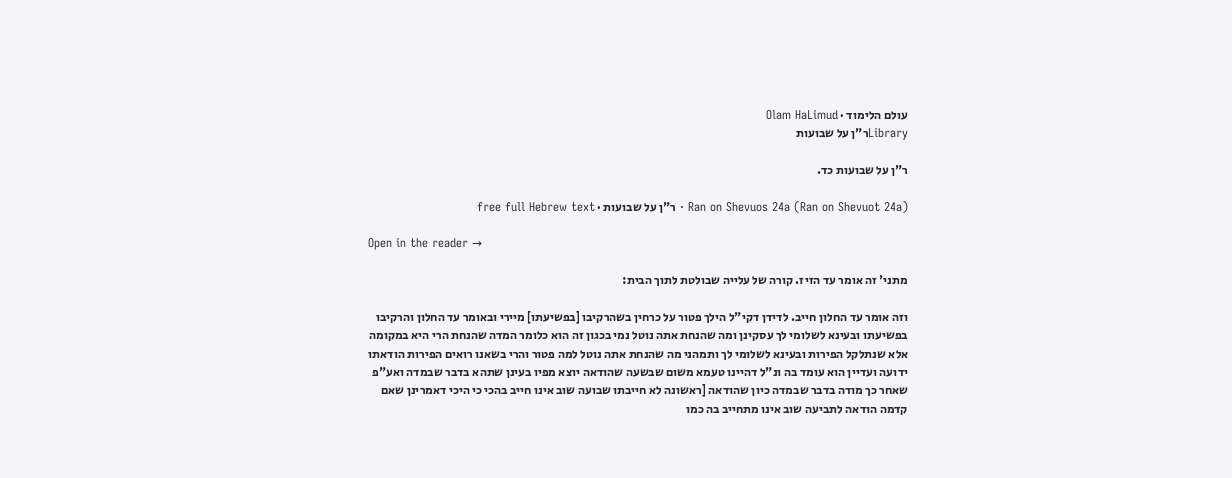עולם הלימוד · Olam HaLimud
Libraryר"ן על שבועות

ר"ן על שבועות כד.

Ran on Shevuos 24a (Ran on Shevuot 24a) · ר"ן על שבועות · free full Hebrew text

Open in the reader →

מתני' זה אומר עד הזיז. קורה של עלייה שבולטת לתוך הבית:

וזה אומר עד החלון חייב. לדידן דקי"ל הילך פטור על כרחין בשהרקיבו [בפשיעתו] מיירי ובאומר עד החלון והרקיבו בפשיעתו ובעינא לשלומי לך עסקינן ומה שהנחת אתה נוטל נמי בכגון זה הוא כלומר המדה שהנחת הרי היא במקומה אלא שנתלקל הפירות ובעינא לשלומי לך ותמהני מה שהנחת אתה נוטל למה פטור והרי בשאנו רואים הפירות הודאתו ידועה ועדיין הוא עומד בה ונ"ל דהיינו טעמא משום שבשעה שהודאה יוצא מפיו בעינן שתהא בדבר שבמדה ואע"פ שאחר כך מודה בדבר שבמדה כיון שהודאה [ראשונה לא חייבתו שבועה שוב אינו חייב בהכי כי היכי דאמרינן שאם קדמה הודאה לתביעה שוב אינו מתחייב בה כמו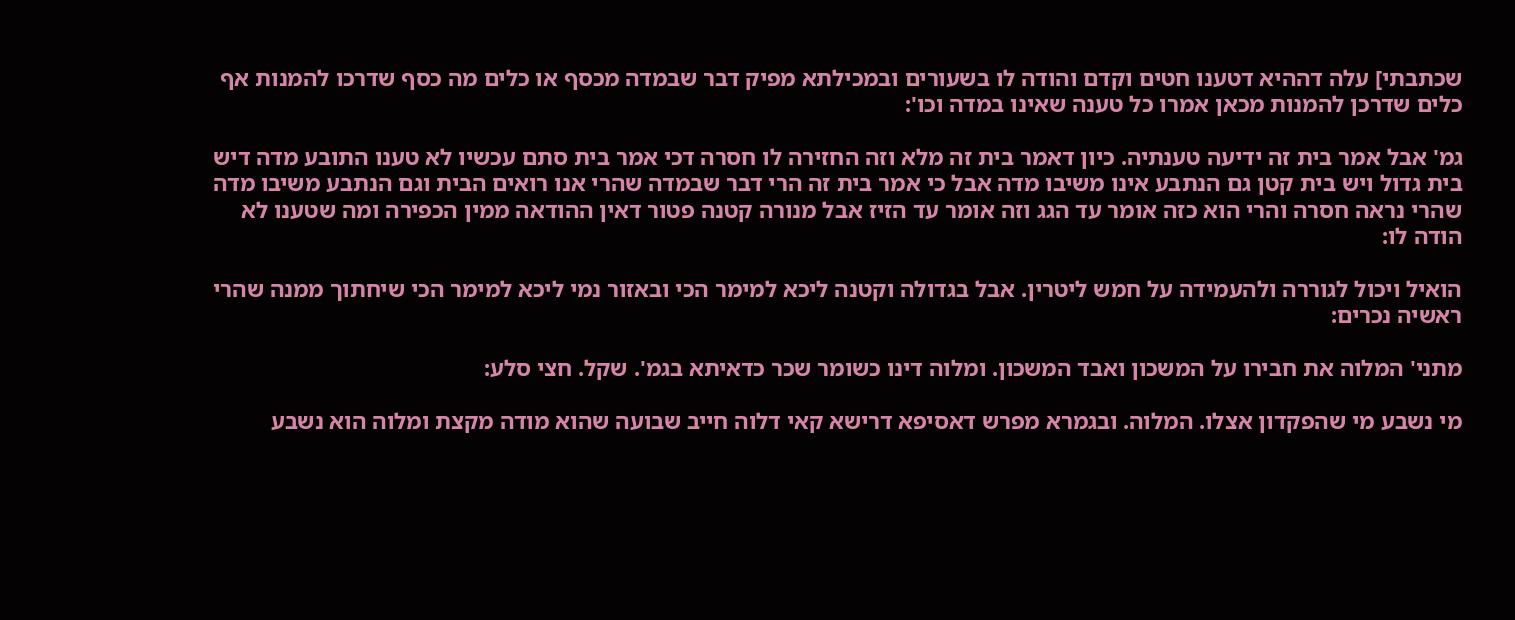שכתבתי] עלה דההיא דטענו חטים וקדם והודה לו בשעורים ובמכילתא מפיק דבר שבמדה מכסף או כלים מה כסף שדרכו להמנות אף כלים שדרכן להמנות מכאן אמרו כל טענה שאינו במדה וכו':

גמ' אבל אמר בית זה ידיעה טענתיה. כיון דאמר בית זה מלא וזה החזירה לו חסרה דכי אמר בית סתם עכשיו לא טענו התובע מדה דיש בית גדול ויש בית קטן גם הנתבע אינו משיבו מדה אבל כי אמר בית זה הרי דבר שבמדה שהרי אנו רואים הבית וגם הנתבע משיבו מדה שהרי נראה חסרה והרי הוא כזה אומר עד הגג וזה אומר עד הזיז אבל מנורה קטנה פטור דאין ההודאה ממין הכפירה ומה שטענו לא הודה לו:

הואיל ויכול לגוררה ולהעמידה על חמש ליטרין. אבל בגדולה וקטנה ליכא למימר הכי ובאזור נמי ליכא למימר הכי שיחתוך ממנה שהרי ראשיה נכרים:

מתני' המלוה את חבירו על המשכון ואבד המשכון. ומלוה דינו כשומר שכר כדאיתא בגמ'. שקל. חצי סלע:

מי נשבע מי שהפקדון אצלו. המלוה. ובגמרא מפרש דאסיפא דרישא קאי דלוה חייב שבועה שהוא מודה מקצת ומלוה הוא נשבע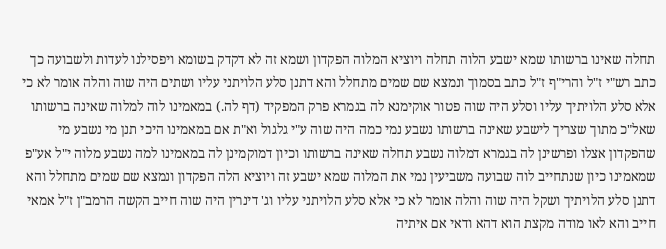תחלה שאינו ברשותו שמא ישבע הלוה תחלה ויוציא המלוה הפקדון ושמא זה לא דקדק בשומא ויפסילנו לעדות ולשבועה כך כתב רש"י ז"ל והרי"ף ז"ל כתב בסמוך ונמצא שם שמים מתחלל והא דתנן סלע הלויתני עליו ושתים היה שוה והלה אומר לא כי אלא סלע הלויתיך עליו וסלע היה שוה פטור אוקימנא לה בגמרא פרק המפקיד (דף לה.) במאמינו לוה למלוה שאינה ברשותו שאל"כ מתוך שצריך לישבע שאינה ברשותו נשבע נמי כמה היה שוה ע"י גלגול וא"ת אם במאמינו היכי תנן מי נשבע מי שהפקדון אצלו ופרשינן לה בגמרא דמלוה נשבע תחלה שאינה ברשותו וכיון דמוקמינן לה במאמינו למה נשבע מלוה י"ל אע"פ שמאמינו כיון שנתחייב לוה שבועה משביעין נמי את המלוה שמא ישבע זה ויוציא הלה הפקדון ונמצא שם שמים מתחלל והא דתנן סלע הלויתיך ושקל היה שוה והלה אומר לא כי אלא סלע הלויתני עליו וג' דינרין היה שוה חייב הקשה הרמב"ן ז"ל אמאי חייב והא לאו מודה מקצת הוא דהא ודאי אם איתיה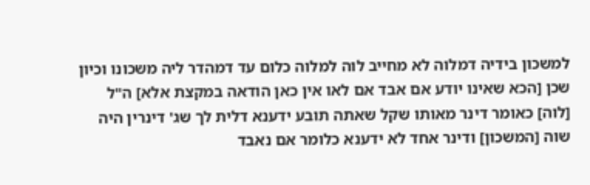למשכון בידיה דמלוה לא מחייב לוה למלוה כלום עד דמהדר ליה משכונו וכיון שכן [הכא שאינו יודע אם אבד אם לאו אין כאן הודאה במקצת אלא] ה"ל [לוה] כאומר דינר מאותו שקל שאתה תובע ידענא דלית לך שג' דינרין היה שוה [המשכון] ודינר אחד לא ידענא כלומר אם נאבד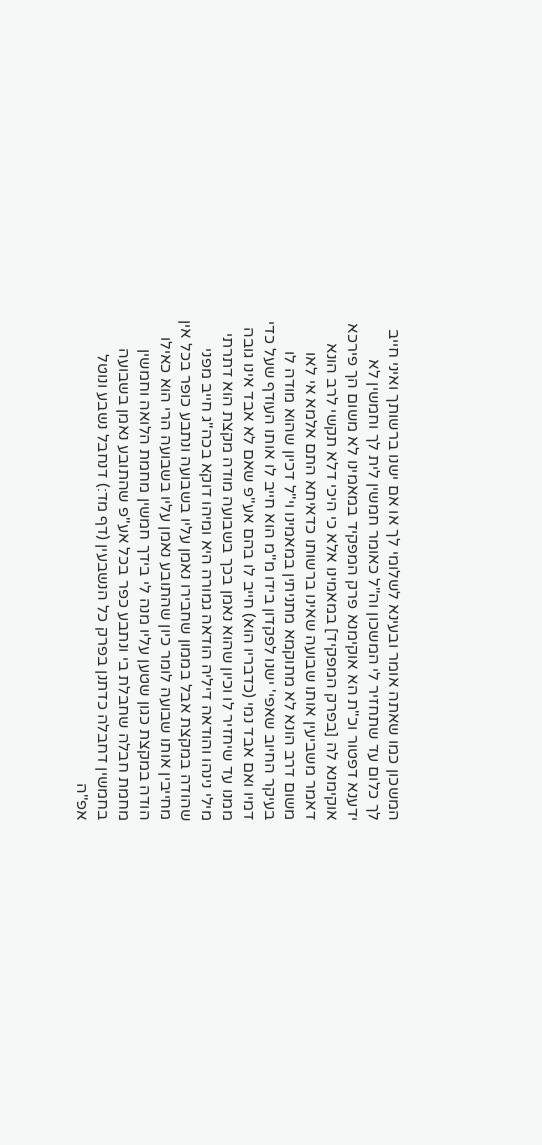המשכון כמו שאתה אומר ובעינא לשלומי לך או אם ישנו ברשותך ואיני חייב לך כלום עד שתחזיר לי המשכון וה"ל כאומר חמשין לית לך וחמשין לא ידענא דפטור וכ"ת הא אוקימנא פרק המפקיד במאמינו לא משום הך פירכא אוקימנא לה [בפרק המפקיד] במאמינו אלא כי היכי דלא תקשי לרב הונא דאמר משביעין אותו שבועה שאינו ברשותו כדאיתא התם אלמא אי לאו משום דרב הונא לא מתוקמא מתניתין במאמינו וי"ל דכיון שהוא מודה לו בעיקר החיוב שאפי' ישנו לפקדון בידו מ"מ הוא חייב לו אותו העודף שעל כדי דמיו ואם אבד נמי (כדבריו הוא) חייב לו בהם אע"פ שאם לא אבד אינו גובה ממנו עד שיחזיר לו וכיון שהוא נאמן בכך בשבועה מודה מקצת הוא דתרתי מילי נינהו והודאה דיליה הודאה גמורה היא ומיהו דוקא בכה"ג חייב מפני שהודה במקצת אבל בממון שחבירו נאמן עליו בשבועה ונתבע כופר בכל אין מחייבין אותו שבועה לומר כיון שהתובע נאמן עליו בשבועה הרי הוא כאילו הודה במקצת כגון שטען עליו מנה לי בידך חמשין מחמת הלואה וחמשין מחמת חבלה שחבלת בי ונתבע כפר בכל אע"פ שהתובע נאמן בשבועה בחמשין דחבלה כדתנן בפרק כל הנשבעין (דף מד:) דנחבל נשבע ונוטל אפ"ה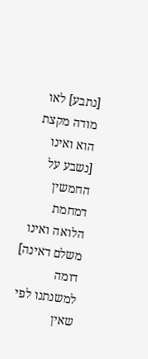[נתבע] לאו מודה מקצת הוא ואינו [נשבע על החמשין דמחמת הלואה ואינו משלם דאינה] דומה למשנתנו לפי שאין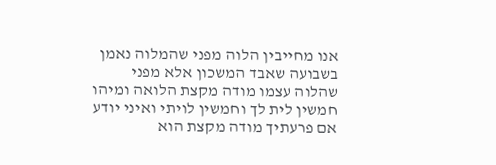אנו מחייבין הלוה מפני שהמלוה נאמן בשבועה שאבד המשכון אלא מפני שהלוה עצמו מודה מקצת הלואה ומיהו חמשין לית לך וחמשין לויתי ואיני יודע אם פרעתיך מודה מקצת הוא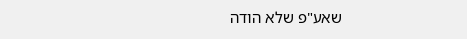שאע"פ שלא הודה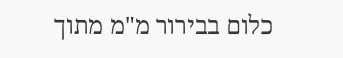כלום בבירור מ"מ מתוך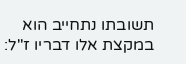תשובתו נתחייב הוא במקצת אלו דבריו ז"ל: